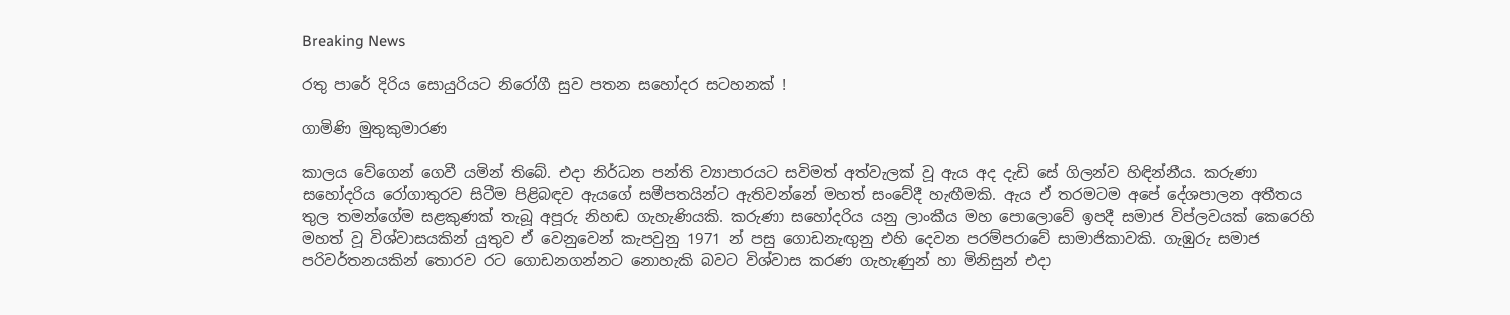Breaking News

රතු පාරේ දිරිය සොයුරියට නිරෝගී සුව පතන සහෝදර සටහනක් !

ගාමිණි මුතුකුමාරණ

කාලය වේගෙන් ගෙවී යමින් තිබේ. එදා නිර්ධන පන්ති ව්‍යාපාරයට සවිමත් අත්වැලක් වූ ඇය අද දැඩි සේ ගිලන්ව හිඳින්නීය. කරුණා සහෝදරිය රෝගාතුරව සිටීම පිළිබඳව ඇයගේ සමීපතයින්ට ඇතිවන්නේ මහත් සංවේදී හැඟීමකි. ඇය ඒ තරමටම අපේ දේශපාලන අතීතය තුල තමන්ගේම සළකුණක් තැබූ අපූරු නිහඬ ගැහැණියකි. කරුණා සහෝදරිය යනු ලාංකීය මහ පොලොවේ ඉපදී සමාජ විප්ලවයක් කෙරෙහි මහත් වූ විශ්වාසයකින් යුතුව ඒ වෙනුවෙන් කැපවුනු 1971 න් පසු ගොඩනැඟුනු එහි දෙවන පරම්පරාවේ සාමාජිකාවකි. ගැඹුරු සමාජ පරිවර්තනයකින් තොරව රට ගොඩනගන්නට නොහැකි බවට විශ්වාස කරණ ගැහැණුන් හා මිනිසුන් එදා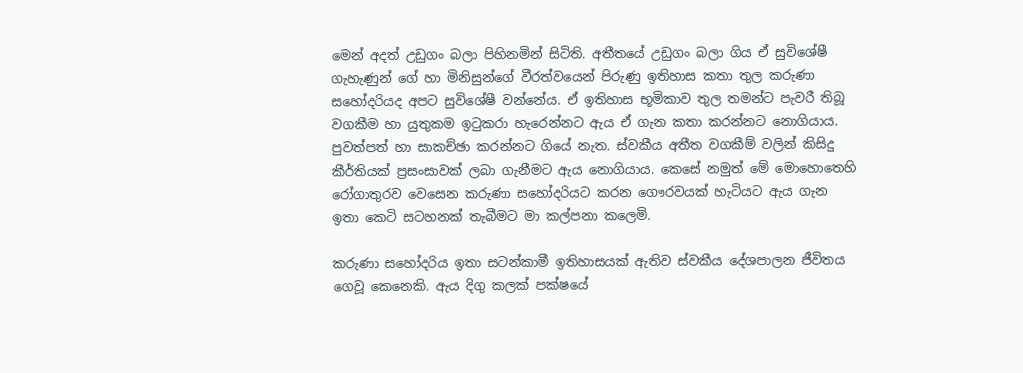මෙන් අදත් උඩුගං බලා පිහිනමින් සිටිති. අතීතයේ උඩුගං බලා ගිය ඒ සුවිශේෂී ගැහැණුන් ගේ හා මිනිසුන්ගේ වීරත්වයෙන් පිරුණු ඉතිහාස කතා තුල කරුණා සහෝදරියද අපට සුවිශේෂී වන්නේය. ඒ ඉතිහාස භූමිකාව තුල තමන්ට පැවරී තිබූ වගකීම හා යුතුකම ඉටුකරා හැරෙන්නට ඇය ඒ ගැන කතා කරන්නට නොගියාය. පුවත්පත් හා සාකච්ඡා කරන්නට ගියේ නැත. ස්වකීය අතීත වගකීම් වලින් කිසිදු කීර්තියක් ප්‍රසංසාවක් ලබා ගැනීමට ඇය නොගියාය. කෙසේ නමුත් මේ මොහොතෙහි රෝගාතුරව වෙසෙන කරුණා සහෝදරියට කරන ගෞරවයක් හැටියට ඇය ගැන ඉතා කෙටි සටහනක් තැබීමට මා කල්පනා කලෙමි.

කරුණා සහෝදරිය ඉතා සටන්කාමී ඉතිහාසයක් ඇතිව ස්වකීය දේශපාලන ජීවිතය ගෙවූ කෙනෙකි. ඇය දිගු කලක් පක්ෂයේ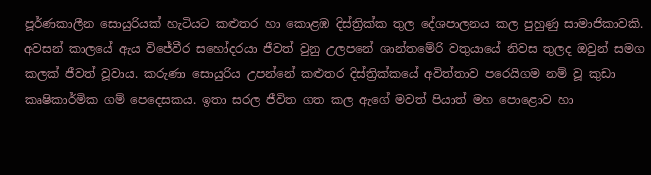පූර්ණකාලීන සොයුරියක් හැටියට කළුතර හා කොළඹ දිස්ත්‍රික්ක තුල දේශපාලනය කල පුහුණු සාමාජිකාවකි. අවසන් කාලයේ ඇය විජේවීර සහෝදරයා ජීවත් වුනු උලපනේ ශාන්තමේරි වතුයායේ නිවස තුලද ඔවුන් සමග කලක් ජීවත් වූවාය. කරුණා සොයුරිය උපන්නේ කළුතර දිස්ත්‍රික්කයේ අවිත්තාව පරෙයිගම නම් වූ කුඩා කෘෂිකාර්මික ගම් පෙදෙසකය. ඉතා සරල ජීවිත ගත කල ඇගේ මවත් පියාත් මහ පොළොව හා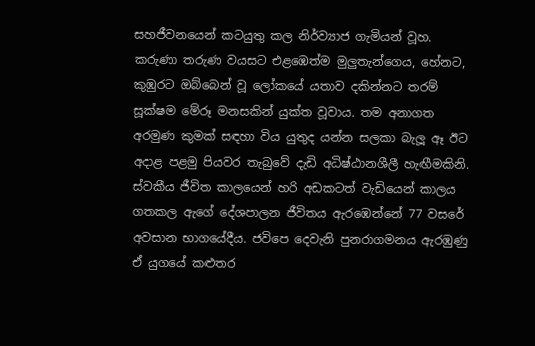සහජීවනයෙන් කටයුතු කල නිර්ව්‍යාජ ගැමියන් වූහ. කරුණා තරුණ වයසට එළඹෙත්ම මුලුතැන්ගෙය, හේනට, කුඹුරට ඔබ්බෙන් වූ ලෝකයේ යතාව දකින්නට තරම් සූක්ෂම මේරූ මනසකින් යුක්ත වූවාය. තම අනාගත අරමුණ කුමක් සඳහා විය යුතුද යන්න සලකා බැලූ ඈ ඊට අදාළ පළමු පියවර තැබුවේ දැඩි අධිෂ්ඨානශීලී හැඟීමකිනි. ස්වකීය ජීවිත කාලයෙන් හරි අඩකටත් වැඩියෙන් කාලය ගතකල ඇගේ දේශපාලන ජීවිතය ඇරඹෙන්නේ 77 වසරේ අවසාන භාගයේදීය. ජවිපෙ දෙවැනි පුනරාගමනය ඇරඹුණු ඒ යුගයේ කළුතර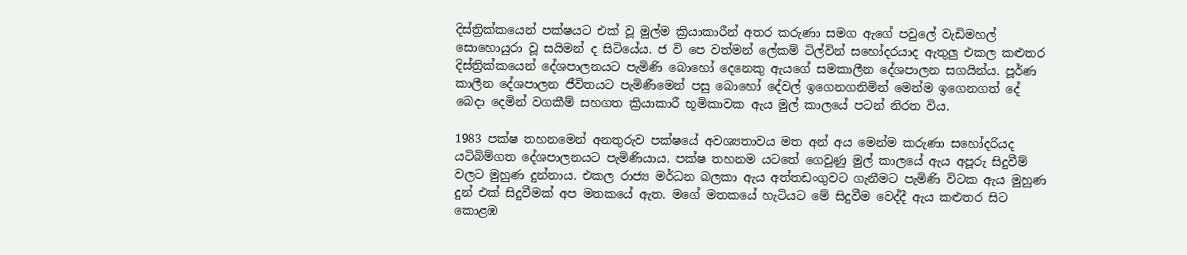දිස්ත්‍රික්කයෙන් පක්ෂයට එක් වූ මුල්ම ක්‍රියාකාරීන් අතර කරුණා සමග ඇගේ පවුලේ වැඩිමහල් සොහොයුරා වූ සයිමන් ද සිටියේය. ජ වි පෙ වත්මන් ලේකම් ටිල්වින් සහෝදරයාද ඇතුලු එකල කළුතර දිස්ත්‍රික්කයෙන් දේශපාලනයට පැමිණි බොහෝ දෙනෙකු ඇයගේ සමකාලීන දේශපාලන සගයින්ය. පූර්ණ කාලීන දේශපාලන ජීවිතයට පැමිණීමෙන් පසු බොහෝ දේවල් ඉගෙනගනිමින් මෙන්ම ඉගෙනගත් දේ බෙදා දෙමින් වගකීම් සහගත ක්‍රියාකාරී භූමිකාවක ඇය මුල් කාලයේ පටන් නිරත විය.

1983 පක්ෂ තහනමෙන් අනතුරුව පක්ෂයේ අවශ්‍යතාවය මත අන් අය මෙන්ම කරුණා සහෝදරියද යටිබිම්ගත දේශපාලනයට පැමිණියාය. පක්ෂ තහනම යටතේ ගෙවුණු මුල් කාලයේ ඇය අපූරු සිදුවීම් වලට මුහුණ දුන්නාය. එකල රාජ්‍ය මර්ධන බලකා ඇය අත්තඩංගුවට ගැනීමට පැමිණි විටක ඇය මුහුණ දුන් එක් සිදුවීමක් අප මතකයේ ඇත. මගේ මතකයේ හැටියට මේ සිදුවීම වෙද්දී ඇය කළුතර සිට කොළඹ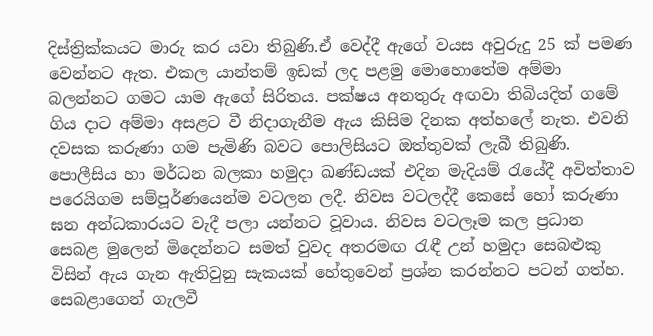දිස්ත්‍රික්කයට මාරු කර යවා තිබුණි.ඒ වෙද්දී ඇගේ වයස අවුරුදු 25 ක් පමණ වෙන්නට ඇත. එකල යාන්තම් ඉඩක් ලද පළමු මොහොතේම අම්මා බලන්නට ගමට යාම ඇගේ සිරිතය. පක්ෂය අනතුරු අඟවා තිබියදිත් ගමේ ගිය දාට අම්මා අසළට වී නිදාගැනීම ඇය කිසිම දිනක අත්හලේ නැත. එවනි දවසක කරුණා ගම පැමිණි බවට පොලිසියට ඔත්තුවක් ලැබී තිබුණි. පොලීසිය හා මර්ධන බලකා හමුදා ඛණ්ඩයක් එදින මැදියම් රැයේදී අවිත්තාව පරෙයිගම සම්පූර්ණයෙන්ම වටලන ලදී. නිවස වටලද්දී කෙසේ හෝ කරුණා ඝන අන්ධකාරයට වැදී පලා යන්නට වූවාය. නිවස වටලෑම කල ප්‍රධාන සෙබළ මුලෙන් මිදෙන්නට සමත් වුවද අතරමඟ රැඳී උන් හමුදා සෙබළුකු විසින් ඇය ගැන ඇතිවුනු සැකයක් හේතුවෙන් ප්‍රශ්න කරන්නට පටන් ගත්හ. සෙබළාගෙන් ගැලවී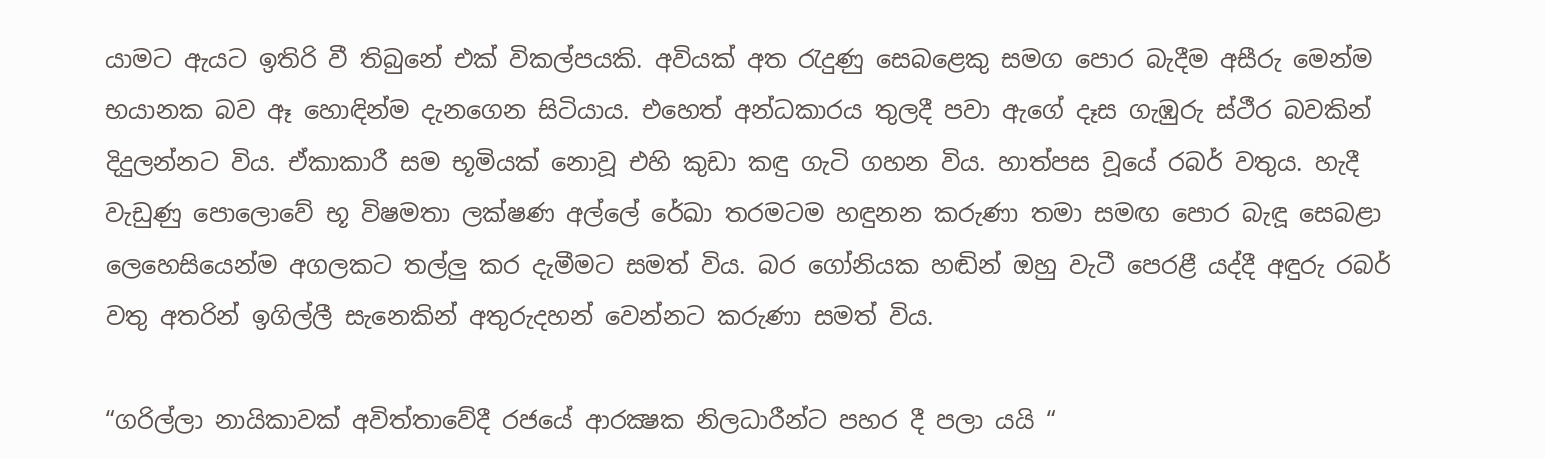යාමට ඇයට ඉතිරි වී තිබුනේ එක් විකල්පයකි. අවියක් අත රැදුණු සෙබළෙකු සමග පොර බැදීම අසීරු මෙන්ම භයානක බව ඈ හොඳින්ම දැනගෙන සිටියාය. එහෙත් අන්ධකාරය තුලදී පවා ඇගේ දෑස ගැඹුරු ස්ථීර බවකින් දිදුලන්නට විය. ඒකාකාරී සම භූමියක් නොවූ එහි කුඩා කඳු ගැටි ගහන විය. හාත්පස වූයේ රබර් වතුය. හැදී වැඩුණු පොලොවේ භූ විෂමතා ලක්ෂණ අල්ලේ රේඛා තරමටම හඳුනන කරුණා තමා සමඟ පොර බැඳූ සෙබළා ලෙහෙසියෙන්ම අගලකට තල්ලු කර දැමීමට සමත් විය. බර ගෝනියක හඬින් ඔහු වැටී පෙරළී යද්දී අඳුරු රබර් වතු අතරින් ඉගිල්ලී සැනෙකින් අතුරුදහන් වෙන්නට කරුණා සමත් විය.

“ගරිල්ලා නායිකාවක් අවිත්තාවේදී රජයේ ආරක්‍ෂක නිලධාරීන්ට පහර දී පලා යයි “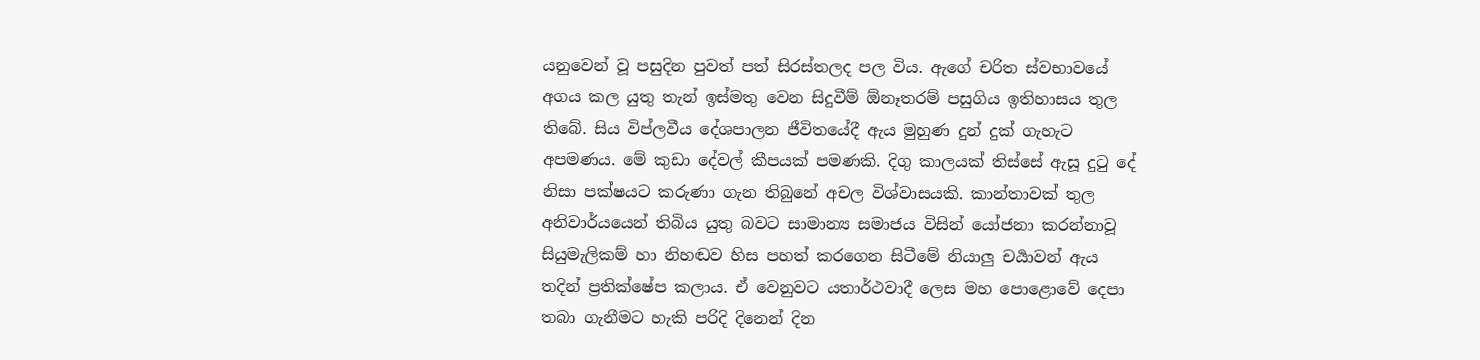යනුවෙන් වූ පසුදින පුවත් පත් සිරස්තලද පල විය. ඇගේ චරිත ස්වභාවයේ අගය කල යුතු තැන් ඉස්මතු වෙන සිදුවීම් ඕනෑතරම් පසුගිය ඉතිහාසය තුල තිබේ. සිය විප්ලවීය දේශපාලන ජීවිතයේදී ඇය මුහුණ දුන් දුක් ගැහැට අපමණය. මේ කුඩා දේවල් කීපයක් පමණකි. දිගු කාලයක් තිස්සේ ඇසූ දුටු දේ නිසා පක්ෂයට කරුණා ගැන තිබුනේ අචල විශ්වාසයකි. කාන්තාවක් තුල අනිවාර්යයෙන් තිබිය යුතු බවට සාමාන්‍ය සමාජය විසින් යෝජනා කරන්නාවූ සියුමැලිකම් හා නිහඬව හිස පහත් කරගෙන සිටීමේ නියාලු චර්‍යාවන් ඇය තදින් ප්‍රතික්ෂේප කලාය. ඒ වෙනුවට යතාර්ථවාදී ලෙස මහ පොළොවේ දෙපා තබා ගැනීමට හැකි පරිදි දිනෙන් දින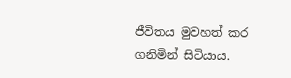ජීවිතය මුවහත් කර ගනිමින් සිටියාය.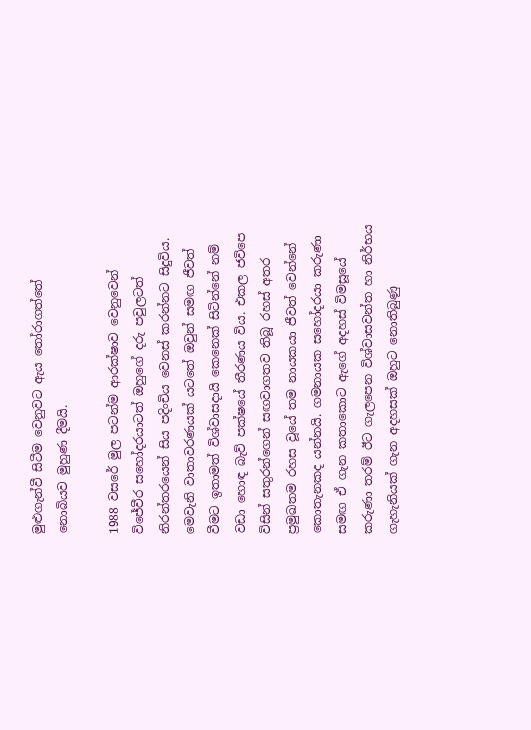මුළුගැන්වී සිටීම වෙනුවට ඇය තෝරාගත්තේ නොබියව මුහුණ දීමයි.

1988 වසරේ මුල පටන්ම ආරක්ෂාව වෙනුවෙන් විජේවීර සහෝදරයාටත් ඔහුගේ දරු පවුලටත් නිරන්තරයෙන් සිය පදිංචිය වෙනස් කරන්නට සිදුවිය. මෙවැනි වාතාවරණයක් යටතේ ඔවුන් සමඟ ජීවත් වීමට ඉතාමත් විශ්වාසදායි කෙනෙක් සිටින්නේ නම් වඩා හොඳ බැව් පක්ෂයේ තීරණය විය. එකල ජවිපෙ විසින් සතුරන්ගෙන් සඟවාගතව තිබූ රහස් අතර ප්‍රමුඛතම රහස වූයේ තම නායකයා ජීවත් වෙන්නේ කොතැනකද යන්නයි. ගමනායක සහෝදරයා කරුණා සමඟ ඒ ගැන කතාකොට ඇගේ අදහස් විමසූයේ කරුණා තරම් ඊට ගැලපෙන විශ්වාසවන්ත හා නිර්භය ගැහැනියක් ගැන අදහසක් ඔහුට නොතිබුණු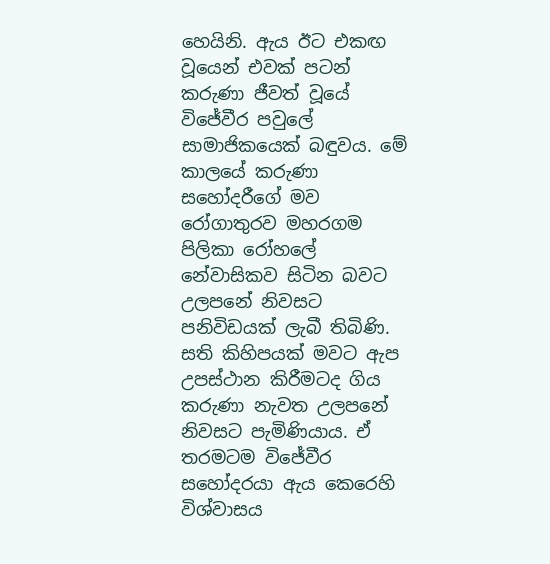හෙයිනි. ඇය ඊට එකඟ වූයෙන් එවක් පටන් කරුණා ජීවත් වූයේ විජේවීර පවුලේ සාමාජිකයෙක් බඳුවය. මේ කාලයේ කරුණා සහෝදරීගේ මව රෝගාතුරව මහරගම පිලිකා රෝහලේ නේවාසිකව සිටින බවට උලපනේ නිවසට පනිවිඩයක් ලැබී තිබිණි. සති කිහිපයක් මවට ඇප උපස්ථාන කිරීමටද ගිය කරුණා නැවත උලපනේ නිවසට පැමිණියාය. ඒ තරමටම විජේවීර සහෝදරයා ඇය කෙරෙහි විශ්වාසය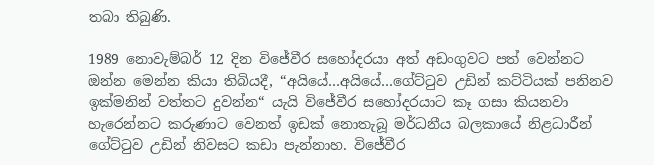තබා තිබුණි.

1989 නොවැම්බර් 12 දින විජේවීර සහෝදරයා අත් අඩංගුවට පත් වෙන්නට ඔන්න මෙන්න කියා තිබියදී, “අයියේ…අයියේ…ගේට්ටුව උඩින් කට්ටියක් පනිනව ඉක්මනින් වත්තට දුවන්න“ යැයි විජේවීර සහෝදරයාට කෑ ගසා කියනවා හැරෙන්නට කරුණාට වෙනත් ඉඩක් නොතැබූ මර්ධනීය බලකායේ නිළධාරීන් ගේට්ටුව උඩින් නිවසට කඩා පැන්නාහ. විජේවීර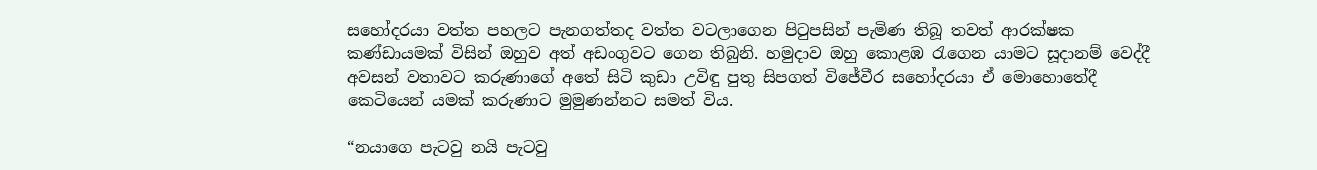සහෝදරයා වත්ත පහලට පැනගත්තද වත්ත වටලාගෙන පිටුපසින් පැමිණ තිබූ තවත් ආරක්ෂක කණ්ඩායමක් විසින් ඔහුව අත් අඩංගුවට ගෙන තිබුනි. හමුදාව ඔහු කොළඹ රැගෙන යාමට සූදානම් වෙද්දී අවසන් වතාවට කරුණාගේ අතේ සිටි කුඩා උවිඳු පුතු සිපගත් විජේවීර සහෝදරයා ඒ මොහොතේදී කෙටියෙන් යමක් කරුණාට මුමුණන්නට සමත් විය.

“නයාගෙ පැටවු නයි පැටවු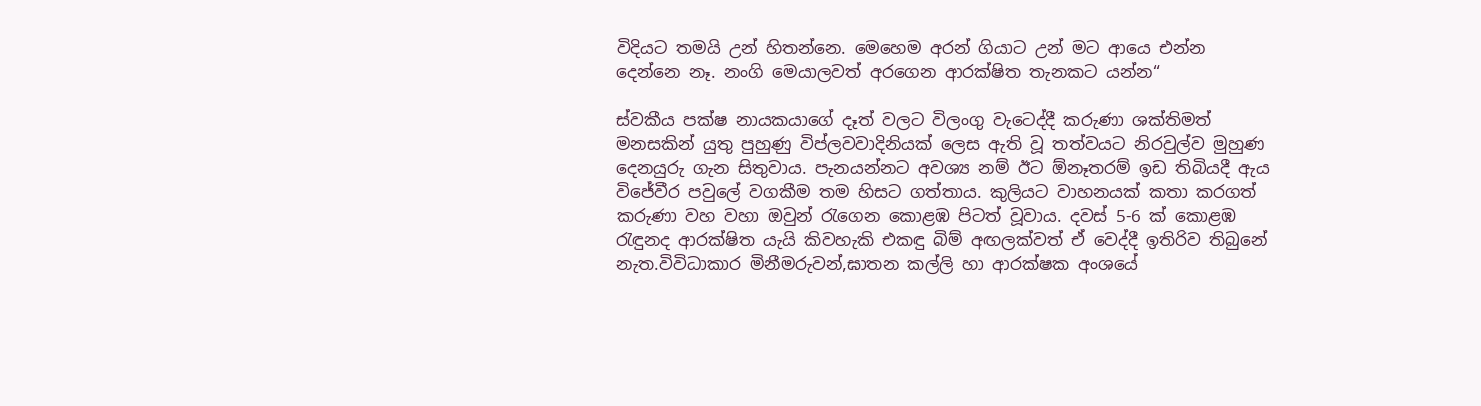විදියට තමයි උන් හිතන්නෙ. මෙහෙම අරන් ගියාට උන් මට ආයෙ එන්න දෙන්නෙ නෑ. නංගි මෙයාලවත් අරගෙන ආරක්ෂිත තැනකට යන්න“

ස්වකීය පක්ෂ නායකයාගේ දෑත් වලට විලංගු වැටෙද්දී කරුණා ශක්තිමත් මනසකින් යුතු පුහුණු විප්ලවවාදිනියක් ලෙස ඇති වූ තත්වයට නිරවුල්ව මුහුණ දෙනයුරු ගැන සිතුවාය. පැනයන්නට අවශ්‍ය නම් ඊට ඕනෑතරම් ඉඩ තිබියදී ඇය විජේවීර පවුලේ වගකීම තම හිසට ගත්තාය. කුලියට වාහනයක් කතා කරගත් කරුණා වහ වහා ඔවුන් රැගෙන කොළඹ පිටත් වූවාය. දවස් 5-6 ක් කොළඹ රැඳුනද ආරක්ෂිත යැයි කිවහැකි එකඳු බිම් අඟලක්වත් ඒ වෙද්දී ඉතිරිව තිබුනේ නැත.විවිධාකාර මිනීමරුවන්,ඝාතන කල්ලි හා ආරක්ෂක අංශයේ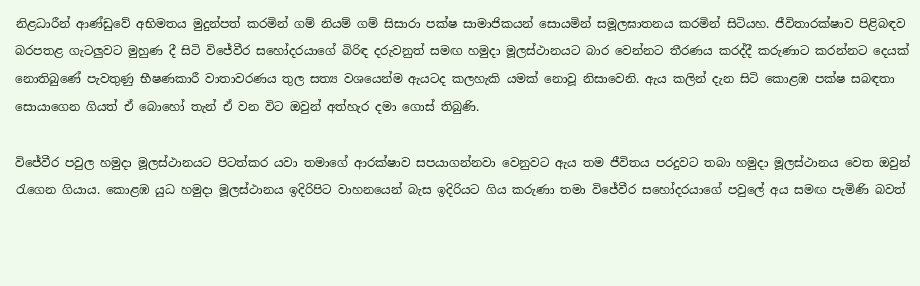නිළධාරීන් ආණ්ඩුවේ අභිමතය මුදුන්පත් කරමින් ගම් නියම් ගම් සිසාරා පක්ෂ සාමාජිකයන් සොයමින් සමූලඝාතනය කරමින් සිටියහ. ජීවිතාරක්ෂාව පිළිබඳව බරපතළ ගැටලුවට මුහුණ දී සිටි විජේවීර සහෝදරයාගේ බිරිඳ දරුවනුත් සමඟ හමුදා මූලස්ථානයට බාර වෙන්නට තීරණය කරද්දී කරුණාට කරන්නට දෙයක් නොතිබුණේ පැවතුණු භීෂණකාරී වාතාවරණය තුල සත්‍ය වශයෙන්ම ඇයටද කලහැකි යමක් නොවූ නිසාවෙනි. ඇය කලින් දැන සිටි කොළඹ පක්ෂ සබඳතා සොයාගෙන ගියත් ඒ බොහෝ තැන් ඒ වන විට ඔවුන් අත්හැර දමා ගොස් තිබුණි.

විජේවීර පවුල හමුදා මූලස්ථානයට පිටත්කර යවා තමාගේ ආරක්ෂාව සපයාගන්නවා වෙනුවට ඇය තම ජීවිතය පරදුවට තබා හමුදා මූලස්ථානය වෙත ඔවුන් රැගෙන ගියාය. කොළඹ යුධ හමුදා මූලස්ථානය ඉදිරිපිට වාහනයෙන් බැස ඉදිරියට ගිය කරුණා තමා විජේවීර සහෝදරයාගේ පවුලේ අය සමඟ පැමිණි බවත්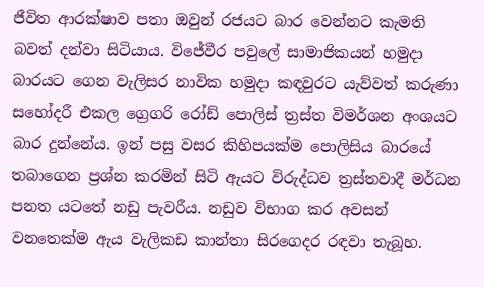ජීවිත ආරක්ෂාව පතා ඔවුන් රජයට බාර වෙන්නට කැමති බවත් දන්වා සිටියාය. විජේවීර පවුලේ සාමාජිකයන් හමුදා බාරයට ගෙන වැලිසර නාවික හමුදා කඳවුරට යැව්වත් කරුණා සහෝදරී එකල ග්‍රෙගරි රෝඩ් පොලිස් ත්‍රස්ත විමර්ශන අංශයට බාර දුන්නේය. ඉන් පසු වසර කිහිපයක්ම පොලිසිය බාරයේ තබාගෙන ප්‍රශ්න කරමින් සිටි ඇයට විරුද්ධව ත්‍රස්තවාදී මර්ධන පනත යටතේ නඩු පැවරීය. නඩුව විභාග කර අවසන් වනතෙක්ම ඇය වැලිකඩ කාන්තා සිරගෙදර රඳවා තැබූහ.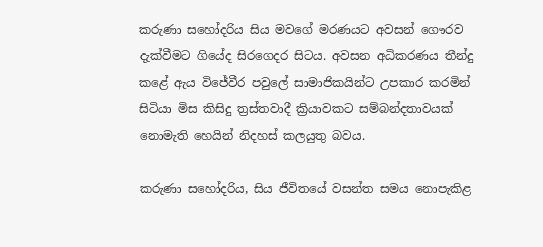කරුණා සහෝදරිය සිය මවගේ මරණයට අවසන් ගෞරව දැක්වීමට ගියේද සිරගෙදර සිටය. අවසන අධිකරණය තීන්දු කළේ ඇය විජේවීර පවුලේ සාමාජිකයින්ට උපකාර කරමින් සිටියා මිස කිසිදු ත්‍රස්තවාදී ක්‍රියාවකට සම්බන්දතාවයක් නොමැති හෙයින් නිදහස් කලයුතු බවය.

කරුණා සහෝදරිය, සිය ජීවිතයේ වසන්ත සමය නොපැකිළ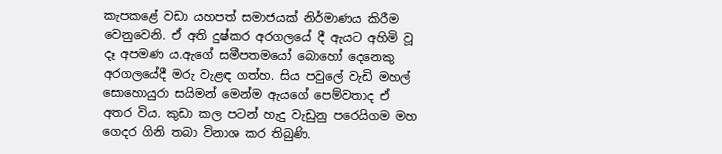කැපකළේ වඩා යහපත් සමාජයක් නිර්මාණය කිරීම වෙනුවෙනි. ඒ අති දුෂ්කර අරගලයේ දී ඇයට අහිමි වූ දෑ අපමණ ය.ඇගේ සමීපතමයෝ බොහෝ දෙනෙකු අරගලයේදී මරු වැළඳ ගත්හ. සිය පවුලේ වැඩි මහල් සොහොයුරා සයිමන් මෙන්ම ඇයගේ පෙම්වතාද ඒ අතර විය. කුඩා කල පටන් හැදු වැඩුනු පරෙයිගම මහ ගෙදර ගිනි තබා විනාශ කර තිබුණි.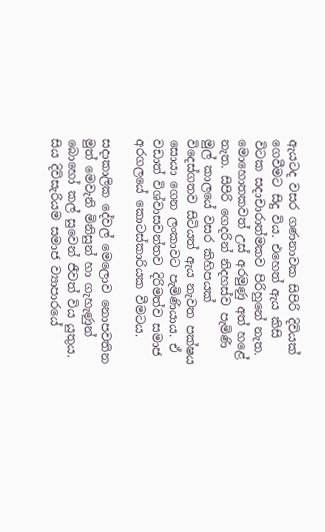ඇයටද වසර ගණනාවක සිපිරි දිවියක් ගෙවීමට සිදු විය. එහෙත් ඇය කිසි විටක සදාචාරාත්මකව පිරිහුනේ නැත. මොහොතකවත් උස් අරමුණු අත් හළේ නැත. සිපිරි ගෙදරින් නිදහස්ව පැමිණි මුල් කාලයේ වසර කිහිපයක් විදෙස්ගතව සිටියත් ඇය නැවත පක්ෂය සොයා ගෙන ලංකාවට පැමිණියාය. ඒ වඩාත් විශ්වාසවන්තව දිරිමත්ව සමාජ අරගලයේ කොටස්කාරියක වීමටය.

සදාකාලික දේවල් මෙලොව නොපවතින මුත් මෙවැනි මිනිසුන් හා ගැහැණුන් බොහෝ කල් සුවෙන් ජීවත් විය යුතුය. සිය දිවිසැරියම සමාජ ව්‍යාපාරයේ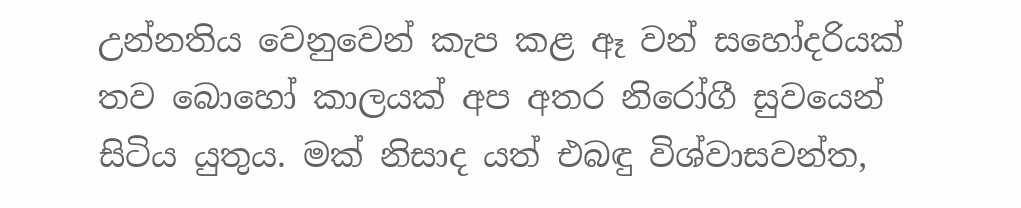උන්නතිය වෙනුවෙන් කැප කළ ඈ වන් සහෝදරියක් තව බොහෝ කාලයක් අප අතර නිරෝගී සුවයෙන් සිටිය යුතුය. මක් නිසාද යත් එබඳු විශ්වාසවන්ත,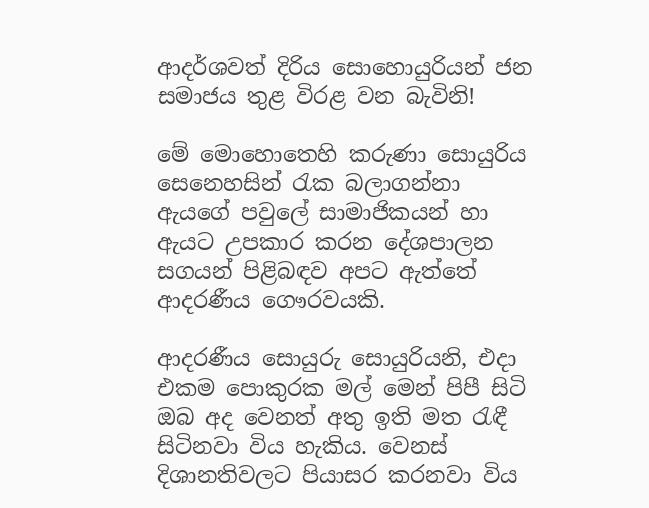ආදර්ශවත් දිරිය සොහොයුරියන් ජන සමාජය තුළ විරළ වන බැවිනි!

මේ මොහොතෙහි කරුණා සොයුරිය සෙනෙහසින් රැක බලාගන්නා ඇයගේ පවුලේ සාමාජිකයන් හා ඇයට උපකාර කරන දේශපාලන සගයන් පිළිබඳව අපට ඇත්තේ ආදරණීය ගෞරවයකි.

ආදරණීය සොයුරු සොයුරියනි, එදා එකම පොකුරක මල් මෙන් පිපී සිටි ඔබ අද වෙනත් අතු ඉති මත රැඳී සිටිනවා විය හැකිය. වෙනස් දිශානතිවලට පියාසර කරනවා විය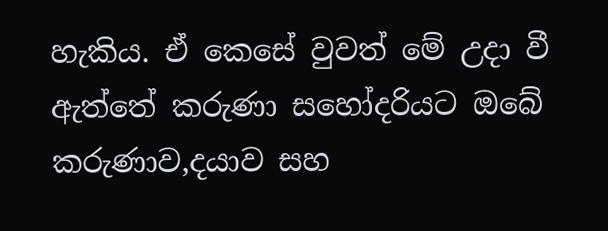හැකිය. ඒ කෙසේ වුවත් මේ උදා වී ඇත්තේ කරුණා සහෝදරියට ඔබේ කරුණාව,දයාව සහ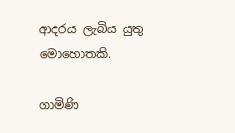ආදරය ලැබිය යුතු මොහොතකි.

ගාමිණි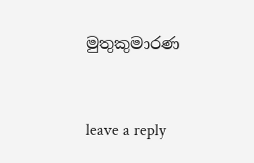මුතුකුමාරණ



leave a reply